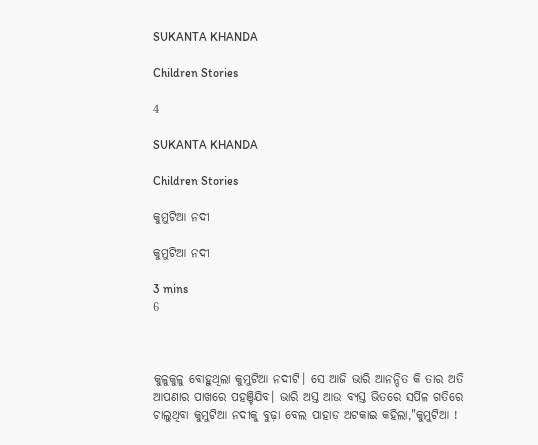SUKANTA KHANDA

Children Stories

4

SUKANTA KHANDA

Children Stories

କୁମୁଟିଆ ନଦୀ

କୁମୁଟିଆ ନଦୀ

3 mins
6



କୁଳୁକୁଳୁ ବୋହୁଥିଲା କୁମୁଟିଆ ନଦୀଟି। ସେ ଆଜି ଭାରି ଆନନ୍ଦିତ କି ତାର ଅତି ଆପଣାର ପାଖରେ ପହଞ୍ଚିଯିବ। ଭାରି ଅସ୍ତ ଆଉ ବ୍ୟସ୍ତ ଭିତରେ ସର୍ପିଳ ଗତିରେ ଚାଲୁଥିବା କୁମୁଟିଆ ନଦୀକୁ ବୁଢ଼ା ବେଲ ପାହାଡ ଅଟକାଇ କହିଲା,"କୁମୁଟିଆ !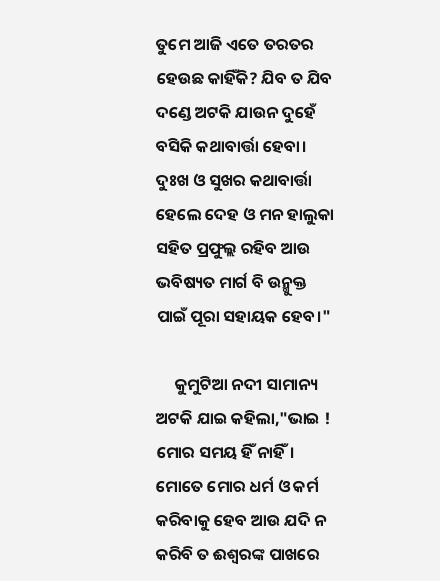ତୁମେ ଆଜି ଏତେ ତରତର ହେଉଛ କାହିଁକି? ଯିବ ତ ଯିବ ଦଣ୍ଡେ ଅଟକି ଯାଉନ ଦୁହେଁ ବସିକି କଥାବାର୍ତ୍ତା ହେବା। ଦୁଃଖ ଓ ସୁଖର କଥାବାର୍ତ୍ତା ହେଲେ ଦେହ ଓ ମନ ହାଲୁକା ସହିତ ପ୍ରଫୁଲ୍ଲ ରହିବ ଆଉ ଭବିଷ୍ୟତ ମାର୍ଗ ବି ଉନ୍ମୁକ୍ତ ପାଇଁ ପୂରା ସହାୟକ ହେବ।"

     କୁମୁଟିଆ ନଦୀ ସାମାନ୍ୟ ଅଟକି ଯାଇ କହିଲା,"ଭାଇ ! ମୋର ସମୟ ହିଁ ନାହିଁ। ମୋତେ ମୋର ଧର୍ମ ଓ କର୍ମ କରିବାକୁ ହେବ ଆଉ ଯଦି ନ କରିବି ତ ଈଶ୍ବରଙ୍କ ପାଖରେ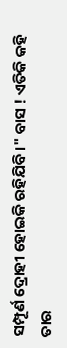ସମ୍ପୂର୍ଣ ଦ୍ରୋହୀ ହୋଇକି ରହିଯିବି।" ବାସ ! ଏତିକି କହି ତାର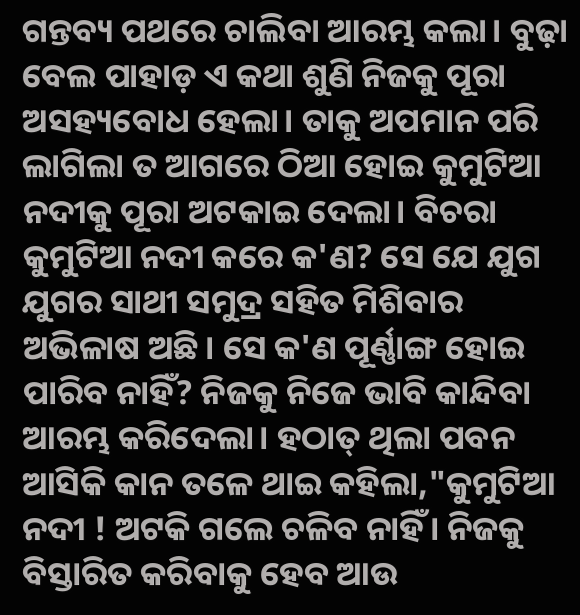ଗନ୍ତବ୍ୟ ପଥରେ ଚାଲିବା ଆରମ୍ଭ କଲା। ବୁଢ଼ା ବେଲ ପାହାଡ଼ ଏ କଥା ଶୁଣି ନିଜକୁ ପୂରା ଅସହ୍ୟବୋଧ ହେଲା। ତାକୁ ଅପମାନ ପରି ଲାଗିଲା ତ ଆଗରେ ଠିଆ ହୋଇ କୁମୁଟିଆ ନଦୀକୁ ପୂରା ଅଟକାଇ ଦେଲା। ବିଚରା କୁମୁଟିଆ ନଦୀ କରେ କ'ଣ? ସେ ଯେ ଯୁଗ ଯୁଗର ସାଥୀ ସମୁଦ୍ର ସହିତ ମିଶିବାର ଅଭିଳାଷ ଅଛି। ସେ କ'ଣ ପୂର୍ଣ୍ଣାଙ୍ଗ ହୋଇ ପାରିବ ନାହିଁ? ନିଜକୁ ନିଜେ ଭାବି କାନ୍ଦିବା ଆରମ୍ଭ କରିଦେଲା। ହଠାତ୍ ଥିଲା ପବନ ଆସିକି କାନ ତଳେ ଥାଇ କହିଲା,"କୁମୁଟିଆ ନଦୀ ! ଅଟକି ଗଲେ ଚଳିବ ନାହିଁ। ନିଜକୁ ବିସ୍ତାରିତ କରିବାକୁ ହେବ ଆଉ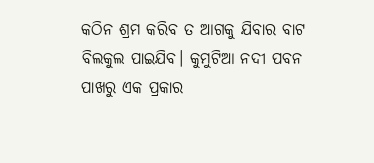କଠିନ ଶ୍ରମ କରିବ ତ ଆଗକୁ ଯିବାର ବାଟ ବିଲକୁଲ ପାଇଯିବ। କୁମୁଟିଆ ନଦୀ ପବନ ପାଖରୁ ଏକ ପ୍ରକାର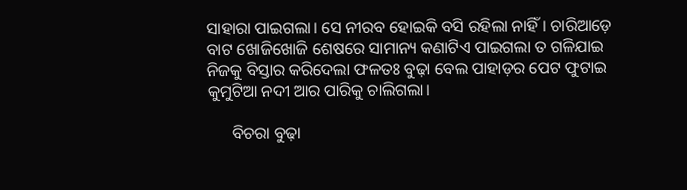ସାହାରା ପାଇଗଲା। ସେ ନୀରବ ହୋଇକି ବସି ରହିଲା ନାହିଁ। ଚାରିଆଡ଼େ ବାଟ ଖୋଜିଖୋଜି ଶେଷରେ ସାମାନ୍ୟ କଣାଟିଏ ପାଇଗଲା ତ ଗଳିଯାଇ ନିଜକୁ ବିସ୍ତାର କରିଦେଲା ଫଳତଃ ବୁଢ଼ା ବେଲ ପାହାଡ଼ର ପେଟ ଫୁଟାଇ କୁମୁଟିଆ ନଦୀ ଆର ପାରିକୁ ଚାଲିଗଲା।

      ବିଚରା ବୁଢ଼ା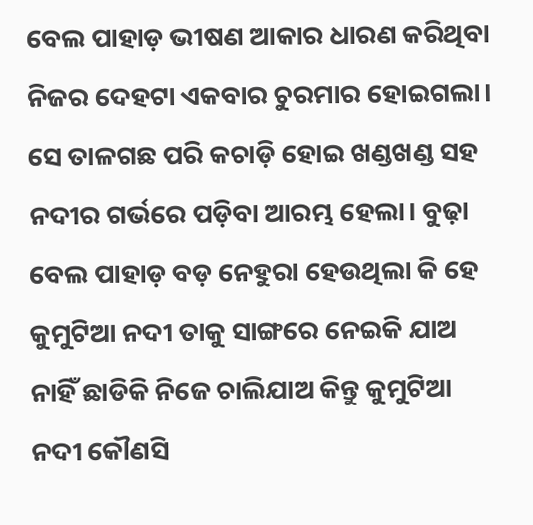ବେଲ ପାହାଡ଼ ଭୀଷଣ ଆକାର ଧାରଣ କରିଥିବା ନିଜର ଦେହଟା ଏକବାର ଚୁରମାର ହୋଇଗଲା। ସେ ତାଳଗଛ ପରି କଚାଡ଼ି ହୋଇ ଖଣ୍ଡଖଣ୍ଡ ସହ ନଦୀର ଗର୍ଭରେ ପଡ଼ିବା ଆରମ୍ଭ ହେଲା। ବୁଢ଼ା ବେଲ ପାହାଡ଼ ବଡ଼ ନେହୁରା ହେଉଥିଲା କି ହେ କୁମୁଟିଆ ନଦୀ ତାକୁ ସାଙ୍ଗରେ ନେଇକି ଯାଅ ନାହିଁ ଛାଡିକି ନିଜେ ଚାଲିଯାଅ କିନ୍ତୁ କୁମୁଟିଆ ନଦୀ କୌଣସି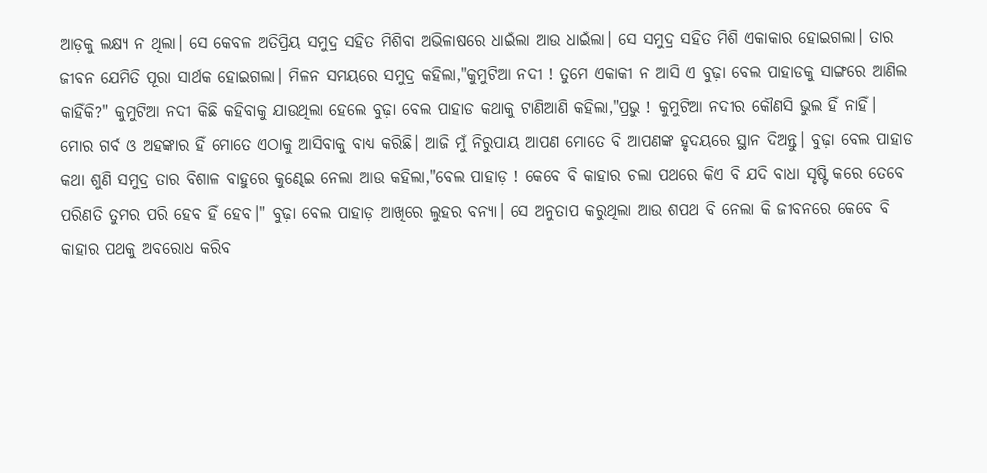ଆଡ଼କୁ ଲକ୍ଷ୍ୟ ନ ଥିଲା। ସେ କେବଳ ଅତିପ୍ରିୟ ସମୁଦ୍ର ସହିତ ମିଶିବା ଅଭିଳାଷରେ ଧାଇଁଲା ଆଉ ଧାଇଁଲା। ସେ ସମୁଦ୍ର ସହିତ ମିଶି ଏକାକାର ହୋଇଗଲା। ତାର ଜୀବନ ଯେମିତି ପୂରା ସାର୍ଥକ ହୋଇଗଲା। ମିଳନ ସମୟରେ ସମୁଦ୍ର କହିଲା,"କୁମୁଟିଆ ନଦୀ ! ତୁମେ ଏକାକୀ ନ ଆସି ଏ ବୁଢ଼ା ବେଲ ପାହାଡକୁ ସାଙ୍ଗରେ ଆଣିଲ କାହିଁକି?" କୁମୁଟିଆ ନଦୀ କିଛି କହିବାକୁ ଯାଉଥିଲା ହେଲେ ବୁଢ଼ା ବେଲ ପାହାଡ କଥାକୁ ଟାଣିଆଣି କହିଲା,"ପ୍ରଭୁ ! କୁମୁଟିଆ ନଦୀର କୌଣସି ଭୁଲ ହିଁ ନାହିଁ। ମୋର ଗର୍ବ ଓ ଅହଙ୍କାର ହିଁ ମୋତେ ଏଠାକୁ ଆସିବାକୁ ବାଧ୍ୟ କରିଛି। ଆଜି ମୁଁ ନିରୁପାୟ ଆପଣ ମୋତେ ବି ଆପଣଙ୍କ ହୃଦୟରେ ସ୍ଥାନ ଦିଅନ୍ତୁ। ବୁଢ଼ା ବେଲ ପାହାଡ କଥା ଶୁଣି ସମୁଦ୍ର ତାର ବିଶାଳ ବାହୁରେ କୁଣ୍ଢେଇ ନେଲା ଆଉ କହିଲା,"ବେଲ ପାହାଡ଼ ! କେବେ ବି କାହାର ଚଲା ପଥରେ କିଏ ବି ଯଦି ବାଧା ସୃଷ୍ଟି କରେ ତେବେ ପରିଣତି ତୁମର ପରି ହେବ ହିଁ ହେବ।" ବୁଢ଼ା ବେଲ ପାହାଡ଼ ଆଖିରେ ଲୁହର ବନ୍ୟା। ସେ ଅନୁତାପ କରୁଥିଲା ଆଉ ଶପଥ ବି ନେଲା କି ଜୀବନରେ କେବେ ବି କାହାର ପଥକୁ ଅବରୋଧ କରିବ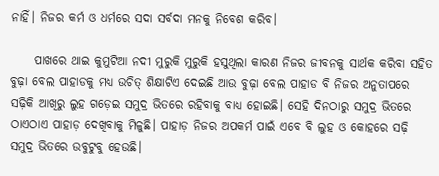ନାହିଁ। ନିଜର କର୍ମ ଓ ଧର୍ମରେ ସଦା ସର୍ବଦା ମନକୁ ନିବେଶ କରିବ।

     ପାଖରେ ଥାଇ କୁମୁଟିଆ ନଦୀ ମୁରୁକି ମୁରୁକି ହସୁଥିଲା କାରଣ ନିଜର ଜୀବନକୁ ସାର୍ଥକ କରିବା ସହିତ ବୁଢ଼ା ବେଲ ପାହାଡକୁ ମଧ୍ୟ ଉଚିତ୍ ଶିକ୍ଷାଟିଏ ଦେଇଛି ଆଉ ବୁଢ଼ା ବେଲ ପାହାଡ ବି ନିଜର ଅନୁତାପରେ ସଢ଼ିକି ଆଖିରୁ ଲୁହ ଗଡ଼େଇ ସମୁଦ୍ର ଭିତରେ ରହିବାକୁ ବାଧ୍ୟ ହୋଇଛି। ସେହି ଦିନଠାରୁ ସମୁଦ୍ର ଭିତରେ ଠାଏଠାଏ ପାହାଡ଼ ଦେଖିବାକୁ ମିଳୁଛି। ପାହାଡ଼ ନିଜର ଅପକର୍ମ ପାଇଁ ଏବେ ବି ଲୁହ ଓ କୋହରେ ସଢ଼ି ସମୁଦ୍ର ଭିତରେ ଉବୁଟୁବୁ ହେଉଛି।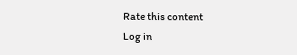Rate this content
Log in